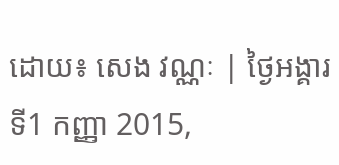ដោយ៖ សេង វណ្ណៈ | ថ្ងៃអង្គារ ទី1 កញ្ញា 2015,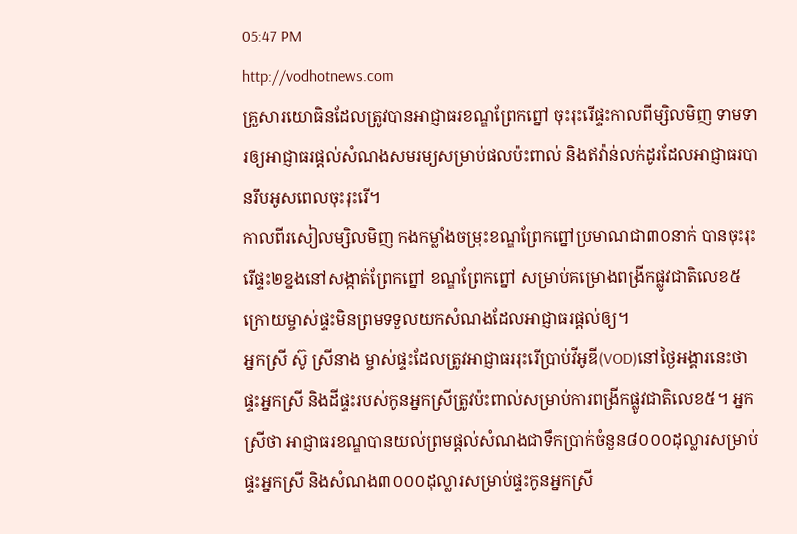05:47 PM
http://vodhotnews.com
គ្រួសារយោធិនដែលត្រូវបានអាជ្ញាធរខណ្ឌព្រែកព្នៅ ចុះរុះរើផ្ទះកាលពីម្សិលមិញ ទាមទារឲ្យអាជ្ញាធរផ្ដល់សំណងសមរម្យសម្រាប់ផលប៉ះពាល់ និងឥវ៉ាន់លក់ដូរដែលអាជ្ញាធរបានរឹបអូសពេលចុះរុះរើ។
កាលពីរសៀលម្សិលមិញ កងកម្លាំងចម្រុះខណ្ឌព្រែកព្នៅប្រមាណជា៣០នាក់ បានចុះរុះរើផ្ទះ២ខ្នងនៅសង្កាត់ព្រែកព្នៅ ខណ្ឌព្រែកព្នៅ សម្រាប់គម្រោងពង្រីកផ្លូវជាតិលេខ៥ ក្រោយម្ចាស់ផ្ទះមិនព្រមទទួលយកសំណងដែលអាជ្ញាធរផ្ដល់ឲ្យ។
អ្នកស្រី ស៊ូ ស្រីនាង ម្ចាស់ផ្ទះដែលត្រូវអាជ្ញាធររុះរើប្រាប់វីអូឌី(VOD)នៅថ្ងៃអង្គារនេះថា ផ្ទះអ្នកស្រី និងដីផ្ទះរបស់កូនអ្នកស្រីត្រូវប៉ះពាល់សម្រាប់ការពង្រីកផ្លូវជាតិលេខ៥។ អ្នកស្រីថា អាជ្ញាធរខណ្ឌបានយល់ព្រមផ្ដល់សំណងជាទឹកប្រាក់ចំនួន៨០០០ដុល្លារសម្រាប់ផ្ទះអ្នកស្រី និងសំណង៣០០០ដុល្លារសម្រាប់ផ្ទះកូនអ្នកស្រី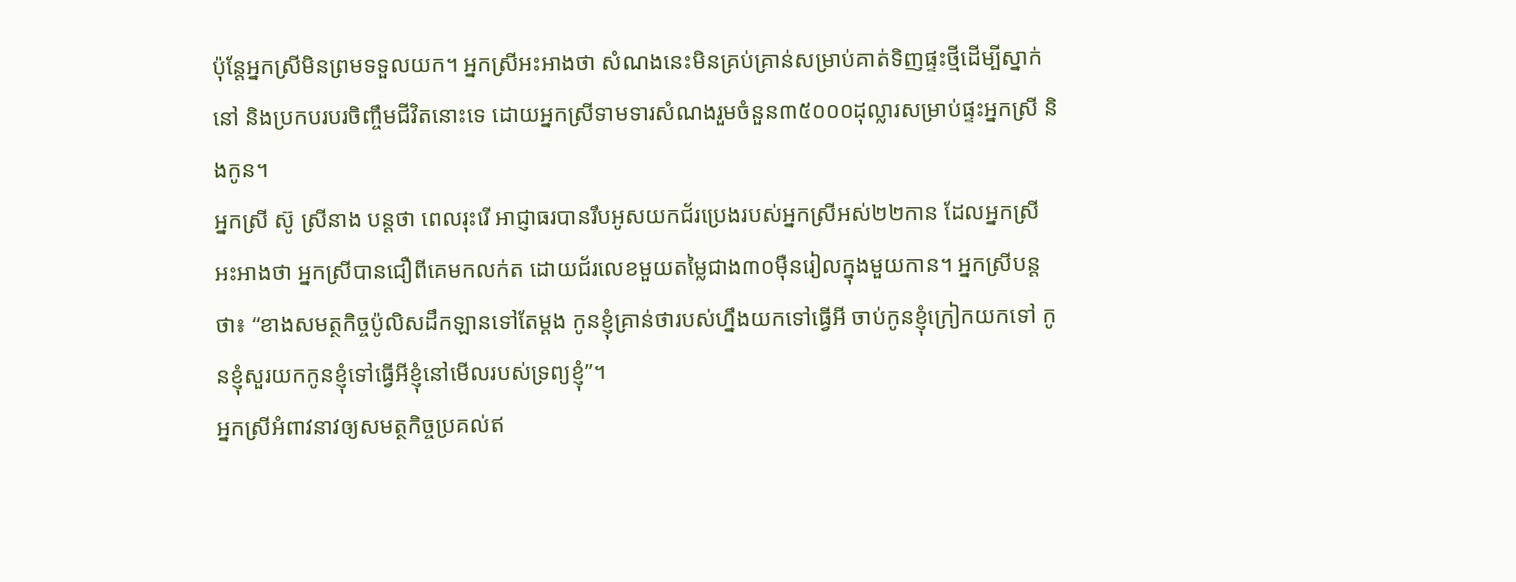ប៉ុន្តែអ្នកស្រីមិនព្រមទទួលយក។ អ្នកស្រីអះអាងថា សំណងនេះមិនគ្រប់គ្រាន់សម្រាប់គាត់ទិញផ្ទះថ្មីដើម្បីស្នាក់នៅ និងប្រកបរបរចិញ្ចឹមជីវិតនោះទេ ដោយអ្នកស្រីទាមទារសំណងរួមចំនួន៣៥០០០ដុល្លារសម្រាប់ផ្ទះអ្នកស្រី និងកូន។
អ្នកស្រី ស៊ូ ស្រីនាង បន្តថា ពេលរុះរើ អាជ្ញាធរបានរឹបអូសយកជ័រប្រេងរបស់អ្នកស្រីអស់២២កាន ដែលអ្នកស្រីអះអាងថា អ្នកស្រីបានជឿពីគេមកលក់ត ដោយជ័រលេខមួយតម្លៃជាង៣០ម៉ឺនរៀលក្នុងមួយកាន។ អ្នកស្រីបន្តថា៖ “ខាងសមត្ថកិច្ចប៉ូលិសដឹកឡានទៅតែម្ដង កូនខ្ញុំគ្រាន់ថារបស់ហ្នឹងយកទៅធ្វើអី ចាប់កូនខ្ញុំក្រៀកយកទៅ កូនខ្ញុំសួរយកកូនខ្ញុំទៅធ្វើអីខ្ញុំនៅមើលរបស់ទ្រព្យខ្ញុំ”។
អ្នកស្រីអំពាវនាវឲ្យសមត្ថកិច្ចប្រគល់ឥ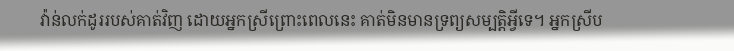វ៉ាន់លក់ដូររបស់គាត់វិញ ដោយអ្នកស្រីព្រោះពេលនេះ គាត់មិនមានទ្រព្យសម្បត្តិអ្វីទេ។ អ្នកស្រីប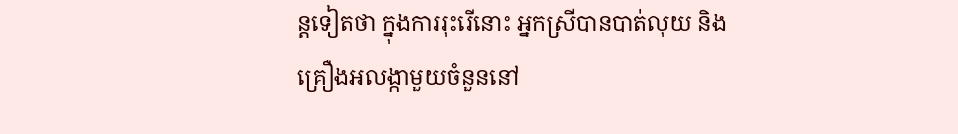ន្តទៀតថា ក្នុងការរុះរើនោះ អ្នកស្រីបានបាត់លុយ និងគ្រឿងអលង្កាមួយចំនួននៅ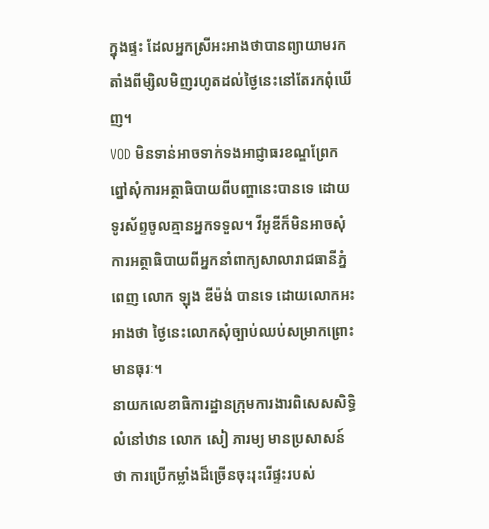ក្នុងផ្ទះ ដែលអ្នកស្រីអះអាងថាបានព្យាយាមរកតាំងពីម្សិលមិញរហូតដល់ថ្ងៃនេះនៅតែរកពុំឃើញ។
VOD មិនទាន់អាចទាក់ទងអាជ្ញាធរខណ្ឌព្រែកព្នៅសុំការអត្ថាធិបាយពីបញ្ហានេះបានទេ ដោយទូរស័ព្ទចូលគ្មានអ្នកទទួល។ វីអូឌីក៏មិនអាចសុំការអត្ថាធិបាយពីអ្នកនាំពាក្យសាលារាជធានីភ្នំពេញ លោក ឡុង ឌីម៉ង់ បានទេ ដោយលោកអះអាងថា ថ្ងៃនេះលោកសុំច្បាប់ឈប់សម្រាកព្រោះមានធុរៈ។
នាយកលេខាធិការដ្ឋានក្រុមការងារពិសេសសិទ្ធិលំនៅឋាន លោក សៀ ភារម្យ មានប្រសាសន៍ថា ការប្រើកម្លាំងដ៏ច្រើនចុះរុះរើផ្ទះរបស់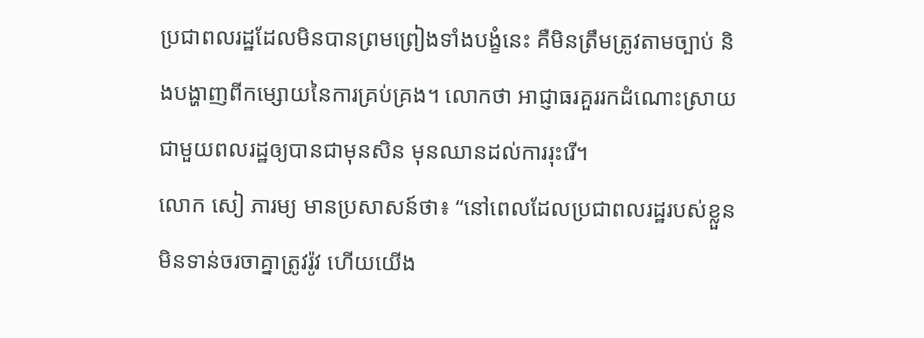ប្រជាពលរដ្ឋដែលមិនបានព្រមព្រៀងទាំងបង្ខំនេះ គឺមិនត្រឹមត្រូវតាមច្បាប់ និងបង្ហាញពីកម្សោយនៃការគ្រប់គ្រង។ លោកថា អាជ្ញាធរគួររកដំណោះស្រាយជាមួយពលរដ្ឋឲ្យបានជាមុនសិន មុនឈានដល់ការរុះរើ។
លោក សៀ ភារម្យ មានប្រសាសន៍ថា៖ “នៅពេលដែលប្រជាពលរដ្ឋរបស់ខ្លួនមិនទាន់ចរចាគ្នាត្រូវរ៉ូវ ហើយយើង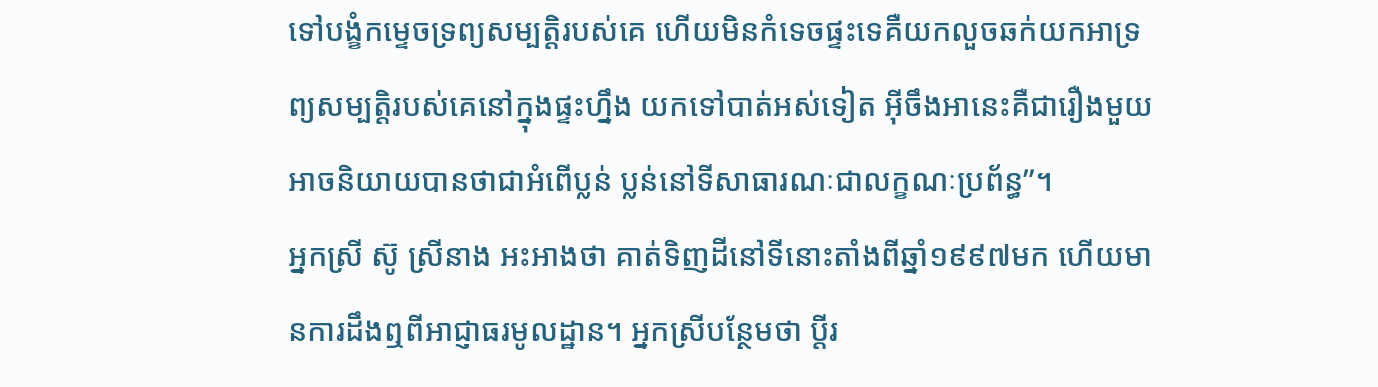ទៅបង្ខំកម្ទេចទ្រព្យសម្បត្តិរបស់គេ ហើយមិនកំទេចផ្ទះទេគឺយកលួចឆក់យកអាទ្រព្យសម្បត្តិរបស់គេនៅក្នុងផ្ទះហ្នឹង យកទៅបាត់អស់ទៀត អ៊ីចឹងអានេះគឺជារឿងមួយអាចនិយាយបានថាជាអំពើប្លន់ ប្លន់នៅទីសាធារណៈជាលក្ខណៈប្រព័ន្ធ”។
អ្នកស្រី ស៊ូ ស្រីនាង អះអាងថា គាត់ទិញដីនៅទីនោះតាំងពីឆ្នាំ១៩៩៧មក ហើយមានការដឹងឮពីអាជ្ញាធរមូលដ្ឋាន។ អ្នកស្រីបន្ថែមថា ប្តីរ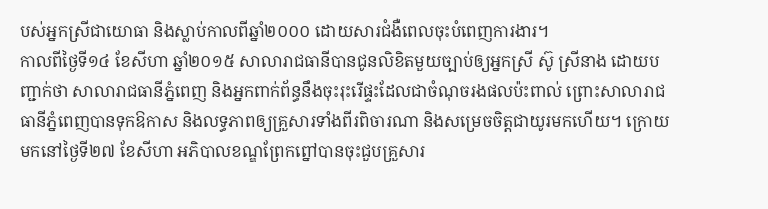បស់អ្នកស្រីជាយោធា និងស្លាប់កាលពីឆ្នាំ២០០០ ដោយសារជំងឺពេលចុះបំពេញការងារ។
កាលពីថ្ងៃទី១៤ ខែសីហា ឆ្នាំ២០១៥ សាលារាជធានីបានជូនលិខិតមួយច្បាប់ឲ្យអ្នកស្រី ស៊ូ ស្រីនាង ដោយបញ្ជាក់ថា សាលារាជធានីភ្នំពេញ និងអ្នកពាក់ព័ន្ធនឹងចុះរុះរើផ្ទះដែលជាចំណុចរងផលប៉ះពាល់ ព្រោះសាលារាជធានីភ្នំពេញបានទុកឱកាស និងលទ្ធភាពឲ្យគ្រួសារទាំងពីរពិចារណា និងសម្រេចចិត្តជាយូរមកហើយ។ ក្រោយមកនៅថ្ងៃទី២៧ ខែសីហា អភិបាលខណ្ឌព្រែកព្នៅបានចុះជួបគ្រួសារ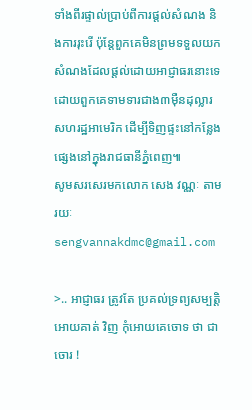ទាំងពីរផ្ទាល់ប្រាប់ពីការផ្តល់សំណង និងការរុះរើ ប៉ុន្តែពួកគេមិនព្រមទទួលយកសំណងដែលផ្តល់ដោយអាជ្ញាធរនោះទេ ដោយពួកគេទាមទារជាង៣ម៉ឺនដុល្លារសហរដ្ឋអាមេរិក ដើម្បីទិញផ្ទះនៅកន្លែងផ្សេងនៅក្នុងរាជធានីភ្នំពេញ៕
សូមសរសេរមកលោក សេង វណ្ណៈ តាមរយៈ sengvannakdmc@gmail.com

>.. អាជ្ញាធរ ត្រូវតែ ប្រគល់ទ្រព្យសម្បត្តិ អោយគាត់ វិញ កុំអោយគេចោទ ថា ជា ចោរ !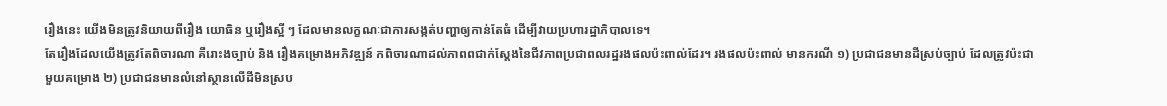រឿងនេះ យើងមិនត្រូវនិយាយពីរឿង យោធិន ឬរឿងស្អី ៗ ដែលមានលក្ខណៈជាការសង្កត់បញ្ហាឲ្យកាន់តែធំ ដើម្បីវាយប្រហារដ្ឋាភិបាលទេ។
តែរឿងដែលយើងត្រូវតែពិចារណា គឺរោះងច្បាប់ និង រឿងគម្រោងអភិវឌ្ឍន៍ កពិចារណាដល់ភាពពជាក់ស្តែងនៃជីវភាពប្រជាពលរដ្ឋរងផលប៉ះពាល់ដែរ។ រងផលប៉ះពាល់ មានករណី ១) ប្រជាជនមានដីស្រប់ច្បាប់ ដែលត្រូវប៉ះជាមួយគម្រោង ២) ប្រជាជនមានលំនៅស្ថានលើដីមិនស្រប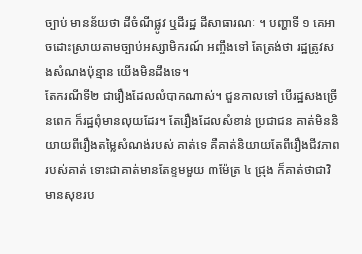ច្បាប់ មានន័យថា ដីចំណីផ្លូវ ឬដីរដ្ឋ ដីសាធារណៈ ។ បញ្ហាទី ១ គេអាចដោះស្រាយតាមច្បាប់អស្សាមិករណ៍ អញ្ចឹងទៅ តែត្រង់ថា រដ្ឋត្រូវសងសំណងប៉ុន្មាន យើងមិនដឹងទេ។
តែករណីទី២ ជារឿងដែលលំបាកណាស់។ ជួនកាលទៅ បើរដ្ឋសងច្រើនពេក ក៏រដ្ឋពុំមានលុយដែរ។ តែរឿងដែលសំខាន់ ប្រជាជន គាត់មិននិយាយពីរឿងតម្លៃសំណង់របស់ គាត់ទេ គឺគាត់និយាយតែពីរឿងជីវភាពរបស់គាត់ ទោះជាគាត់មានតែខ្ទមមួយ ៣ម៉ែត្រ ៤ ជ្រុង ក៏គាត់ថាជាវិមានសុខរប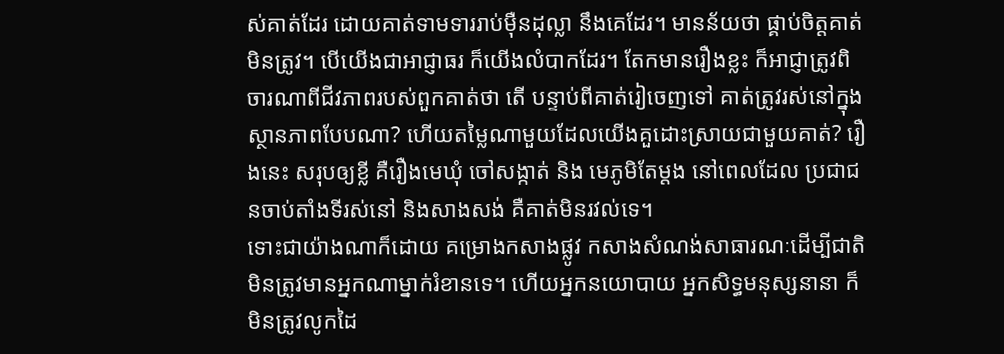ស់គាត់ដែរ ដោយគាត់ទាមទាររាប់ម៉ឺនដុល្លា នឹងគេដែរ។ មានន័យថា ផ្គាប់ចិត្តគាត់មិនត្រូវ។ បើយើងជាអាជ្ញាធរ ក៏យើងលំបាកដែរ។ តែកមានរឿងខ្លះ ក៏អាជ្ញាត្រូវពិចារណាពីជីវភាពរបស់ពួកគាត់ថា តើ បន្ទាប់ពីគាត់រៀចេញទៅ គាត់ត្រូវរស់នៅក្នុងស្ថានភាពបែបណា? ហើយតម្លៃណាមួយដែលយើងគួដោះស្រាយជាមួយគាត់? រឿងនេះ សរុបឲ្យខ្លី គឺរឿងមេឃុំ ចៅសង្កាត់ និង មេភូមិតែម្តង នៅពេលដែល ប្រជាជនចាប់តាំងទីរស់នៅ និងសាងសង់ គឺគាត់មិនរវល់ទេ។
ទោះជាយ៉ាងណាក៏ដោយ គម្រោងកសាងផ្លូវ កសាងសំណង់សាធារណៈដើម្បីជាតិ មិនត្រូវមានអ្នកណាម្នាក់រំខានទេ។ ហើយអ្នកនយោបាយ អ្នកសិទ្ធមនុស្សនានា ក៏មិនត្រូវលូកដៃ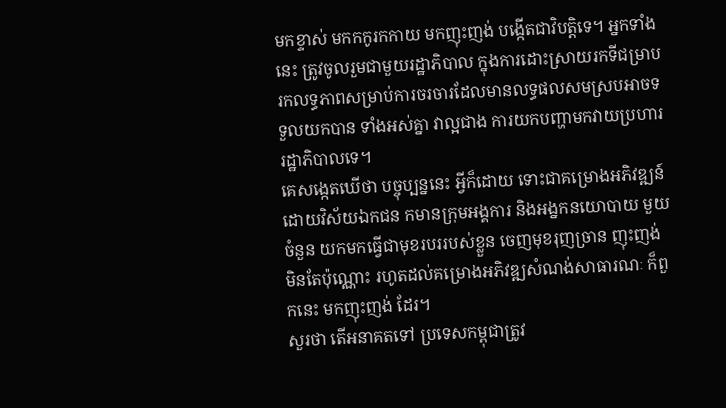មកខ្ទាស់ មកកកូរកកាយ មកញុះញង់ បង្កើតជាវិបត្តិទេ។ អ្នកទាំងនេះ ត្រូវចូលរួមជាមួយរដ្ឋាភិបាល ក្នុងការដោះស្រាយរកទីជម្រាប រកលទ្ធភាពសម្រាប់ការចរចារដែលមានលទ្ធផលសមស្របអាចទទួលយកបាន ទាំងអស់គ្នា វាល្អជាង ការយកបញ្ហាមកវាយប្រហាររដ្ឋាភិបាលទេ។
គេសង្កេតឃើថា បច្ចុប្បន្ននេះ អ្វីក៏ដោយ ទោះជាគម្រោងអភិវឌ្ឍន៍ដោយវិស័យឯកជន កមានក្រុមអង្គការ និងអង្នកនយោបាយ មួយចំនួន យកមកធ្វើជាមុខរបររបស់ខ្លួន ចេញមុខរុញច្រាន ញុះញង់ មិនតែប៉ុណ្ណោះ រហូតដល់គម្រោងអភិវឌ្ឍសំណង់សាធារណៈ ក៏ពួកនេះ មកញុះញង់ ដែរ។
សួរថា តើអនាគតទៅ ប្រទេសកម្ពុជាត្រូវ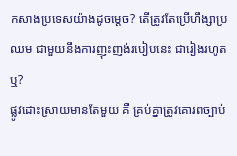កសាងប្រទេសយ៉ាងដូចម្តេច? តើត្រូវតែប្រើហឹង្សាប្រឈម ជាមួយនឹងការញុះញង់របៀបនេះ ជារៀងរហូតឬ?
ផ្លូវដោះស្រាយមានតែមួយ គឺ គ្រប់គ្នាត្រូវគោរពច្បាប់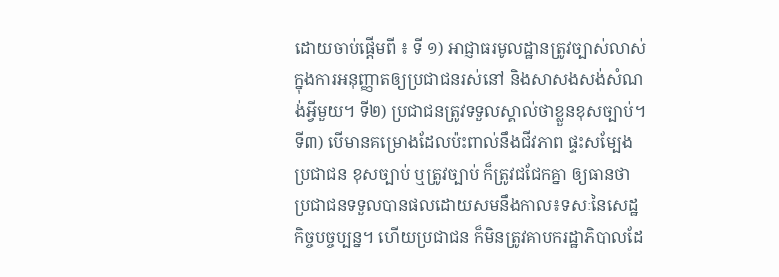ដោយចាប់ផ្តើមពី ៖ ទី ១) អាជ្ញាធរមូលដ្ឋានត្រូវច្បាស់លាស់ក្នុងការអនុញ្ញាតឲ្យប្រជាជនរស់នៅ និងសាសងសង់សំណង់អ្វីមួយ។ ទី២) ប្រជាជនត្រូវទទួលស្គាល់ថាខ្លួនខុសច្បាប់។ ទី៣) បើមានគម្រោងដែលប៉ះពាល់នឹងជីវភាព ផ្ទះសម្បែងប្រជាជន ខុសច្បាប់ ឬត្រូវច្បាប់ ក៏ត្រូវជជែកគ្នា ឲ្យធានថា ប្រជាជនទទួលបានផលដោយសមនឹងកាល៖ទសៈនៃសេដ្ឋកិច្ចបច្ចប្បន្ន។ ហើយប្រជាជន ក៏មិនត្រូវគាបករដ្ឋាភិបាលដែ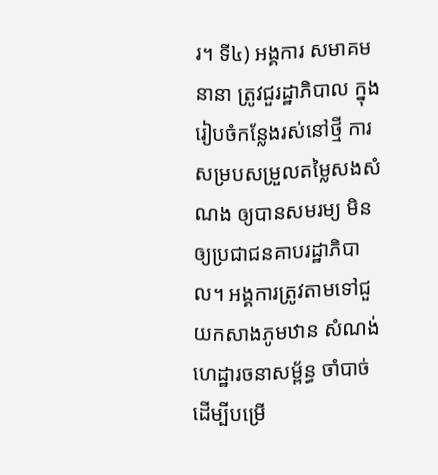រ។ ទី៤) អង្គការ សមាគមនានា ត្រូវជួរដ្ឋាភិបាល ក្នុងរៀបចំកន្លែងរស់នៅថ្មី ការសម្របសម្រួលតម្លៃសងសំណង ឲ្យបានសមរម្យ មិនឲ្យប្រជាជនគាបរដ្ឋាភិបាល។ អង្គការត្រូវតាមទៅជួយកសាងភូមឋាន សំណង់ហេដ្ឋារចនាសម្ព័ន្ធ ចាំបាច់ ដើម្បីបម្រើ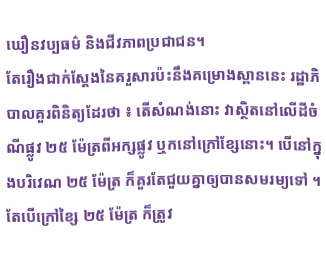ឃឿនវប្បធម៌ និងជីវភាពប្រជាជន។
តែរឿងជាក់ស្តែងនៃគរួសារប៉ះនឹងគម្រោងស្ពាននេះ រដ្ឋាភិបាលគួរពិនិត្យដែរថា ៖ តើសំណង់នោះ វាស្ថិតនៅលើដីចំណីផ្លូវ ២៥ ម៉ែត្រពីអក្សផ្លូវ ឬកនៅក្រៅខ្សែនោះ។ បើនៅក្នុងបរិវេណ ២៥ ម៉ែត្រ ក៏គួរតែជួយគ្នាឲ្យបានសមរម្យទៅ ។ តែបើក្រៅខ្សៃ ២៥ ម៉ែត្រ ក៏ត្រូវ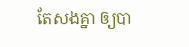តែសងគ្នា ឲ្យបា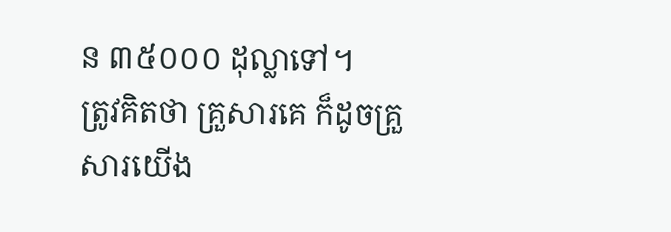ន ៣៥០០០ ដុល្លាទៅ។
ត្រូវគិតថា គ្រួសារគេ ក៏ដូចគ្រួសារយើង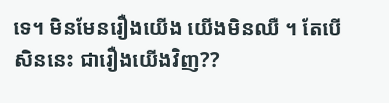ទេ។ មិនមែនរឿងយើង យើងមិនឈឺ ។ តែបើសិននេះ ជារឿងយើងវិញ??